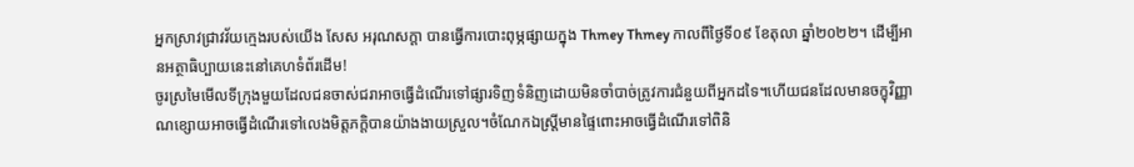អ្នកស្រាវជ្រាវវ័យក្មេងរបស់យើង សែស អរុណសក្តា បានធ្វើការបោះពុម្ភផ្សាយក្នុង Thmey Thmey កាលពីថ្ងៃទី០៩ ខែតុលា ឆ្នាំ២០២២។ ដើម្បីអានអត្ថាធិប្បាយនេះនៅគេហទំព័រដើម!
ចូរស្រមៃមើលទីក្រុងមួយដែលជនចាស់ជរាអាចធ្វើដំណើរទៅផ្សារទិញទំនិញដោយមិនចាំបាច់ត្រូវការជំនួយពីអ្នកដទៃ។ហើយជនដែលមានចក្ខុវិញ្ញាណខ្សោយអាចធ្វើដំណើរទៅលេងមិត្តភក្តិបានយ៉ាងងាយស្រួល។ចំណែកឯស្ត្រីមានផ្ទៃពោះអាចធ្វើដំណើរទៅពិនិ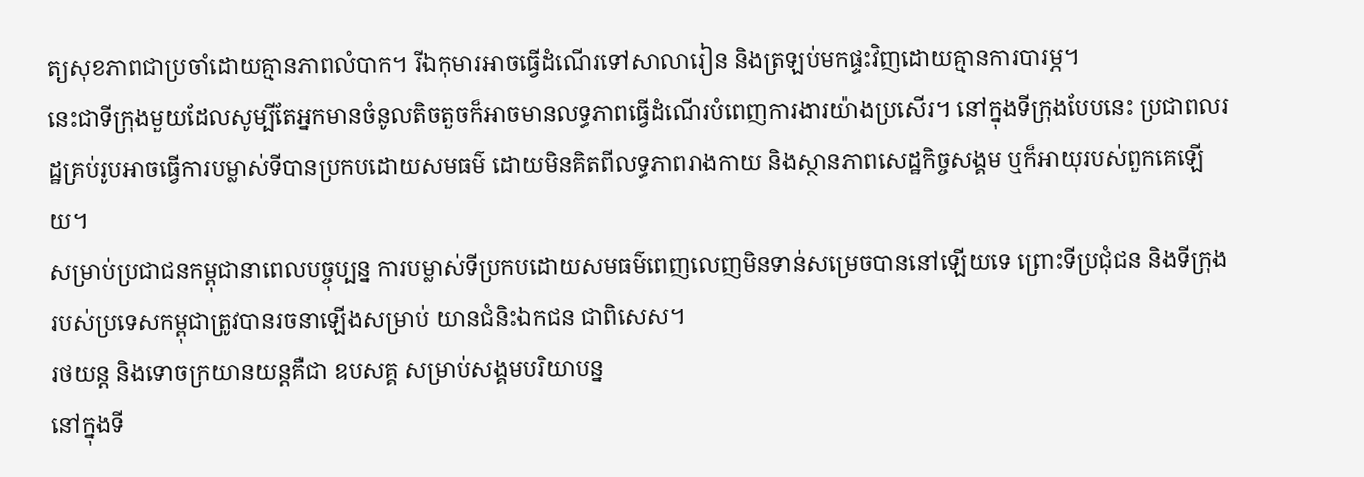ត្យសុខភាពជាប្រចាំដោយគ្មានភាពលំបាក។ រីឯកុមារអាចធ្វើដំណើរទៅសាលារៀន និងត្រឡប់មកផ្ទះវិញដោយគ្មានការបារម្ភ។
នេះជាទីក្រុងមួយដែលសូម្បីតែអ្នកមានចំនូលតិចតួចក៏អាចមានលទ្ធភាពធ្វើដំណើរបំពេញការងារយ៉ាងប្រសើរ។ នៅក្នុងទីក្រុងបែបនេះ ប្រជាពលរដ្ឋគ្រប់រូបអាចធ្វើការបម្លាស់ទីបានប្រកបដោយសមធម៌ ដោយមិនគិតពីលទ្ធភាពរាងកាយ និងស្ថានភាពសេដ្ឋកិច្ចសង្គម ឬក៏អាយុរបស់ពួកគេឡើយ។
សម្រាប់ប្រជាជនកម្ពុជានាពេលបច្ចុប្បន្ន ការបម្លាស់ទីប្រកបដោយសមធម៌ពេញលេញមិនទាន់សម្រេចបាននៅឡើយទេ ព្រោះទីប្រជុំជន និងទីក្រុងរបស់ប្រទេសកម្ពុជាត្រូវបានរចនាឡើងសម្រាប់ យានជំនិះឯកជន ជាពិសេស។
រថយន្ត និងទោចក្រយានយន្តគឺជា ឧបសគ្គ សម្រាប់សង្គមបរិយាបន្ន
នៅក្នុងទី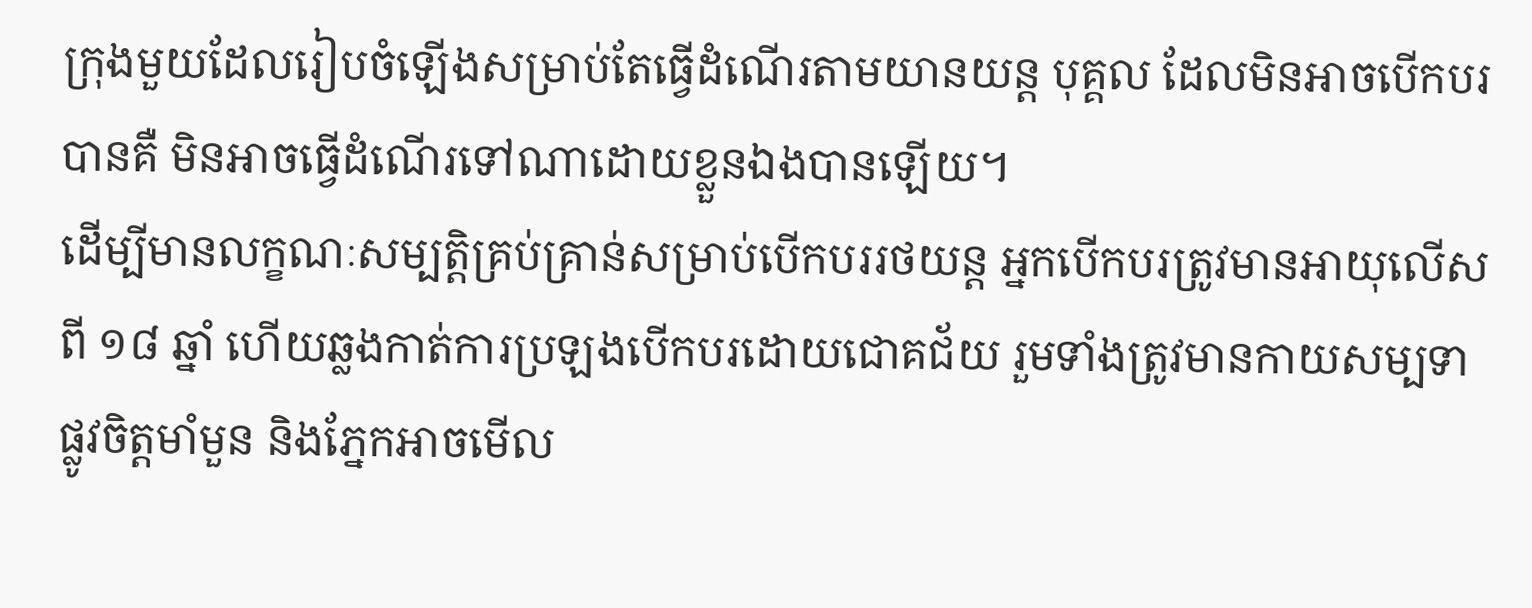ក្រុងមួយដែលរៀបចំឡើងសម្រាប់តែធ្វើដំណើរតាមយានយន្ត បុគ្គល ដែលមិនអាចបើកបរបានគឺ មិនអាចធ្វើដំណើរទៅណាដោយខ្លួនឯងបានឡើយ។
ដើម្បីមានលក្ខណៈសម្បត្តិគ្រប់គ្រាន់សម្រាប់បើកបររថយន្ត អ្នកបើកបរត្រូវមានអាយុលើសពី ១៨ ឆ្នាំ ហើយឆ្លងកាត់ការប្រឡងបើកបរដោយជោគជ័យ រួមទាំងត្រូវមានកាយសម្បទា ផ្លូវចិត្តមាំមួន និងភ្នែកអាចមើល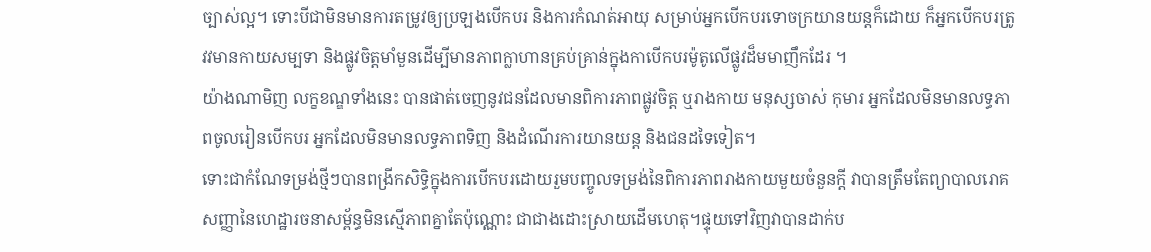ច្បាស់ល្អ។ ទោះបីជាមិនមានការតម្រូវឲ្យប្រឡងបើកបរ និងការកំណត់អាយុ សម្រាប់អ្នកបើកបរទោចក្រយានយន្តក៏ដោយ ក៏អ្នកបើកបរត្រូវវមានកាយសម្បទា និងផ្លូវចិត្តមាំមួនដើម្បីមានភាពក្លាហានគ្រប់គ្រាន់ក្នុងកាបើកបរម៉ូតូលើផ្លូវដ៏មមាញឹកដែរ ។
យ៉ាងណាមិញ លក្ខខណ្ឌទាំងនេះ បានផាត់ចេញនូវជនដែលមានពិការភាពផ្លូវចិត្ត ឬរាងកាយ មនុស្សចាស់ កុមារ អ្នកដែលមិនមានលទ្ធភាពចូលរៀនបើកបរ អ្នកដែលមិនមានលទ្ធភាពទិញ និងដំណើរការយានយន្ត និងជនដទៃទៀត។
ទោះជាកំណែទម្រង់ថ្មីៗបានពង្រីកសិទ្ធិក្នុងការបើកបរដោយរួមបញ្ចូលទម្រង់នៃពិការភាពរាងកាយមួយចំនួនក្តី វាបានត្រឹមតែព្យាបាលរោគសញ្ញានៃហេដ្ឋារចនាសម្ព័ន្ធមិនស្មើភាពគ្នាតែប៉ុណ្ណោះ ជាជាងដោះស្រាយដើមហេតុ។ផ្ទុយទៅវិញវាបានដាក់ប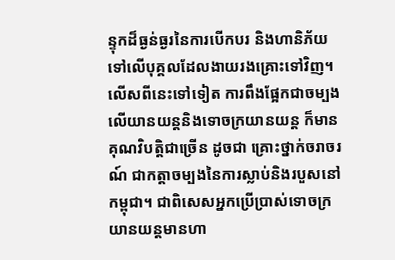ន្ទុកដ៏ធ្ងន់ធ្ងរនៃការបើកបរ និងហានិភ័យទៅលើបុគ្គលដែលងាយរងគ្រោះទៅវិញ។
លើសពីនេះទៅទៀត ការពឹងផ្អែកជាចម្បងលើយានយន្តនិងទោចក្រយានយន្ត ក៏មានគុណវិបត្តិជាច្រើន ដូចជា គ្រោះថ្នាក់ចរាចរណ៍ ជាកត្តាចម្បងនៃការស្លាប់និងរបួសនៅកម្ពុជា។ ជាពិសេសអ្នកប្រើប្រាស់ទោចក្រយានយន្តមានហា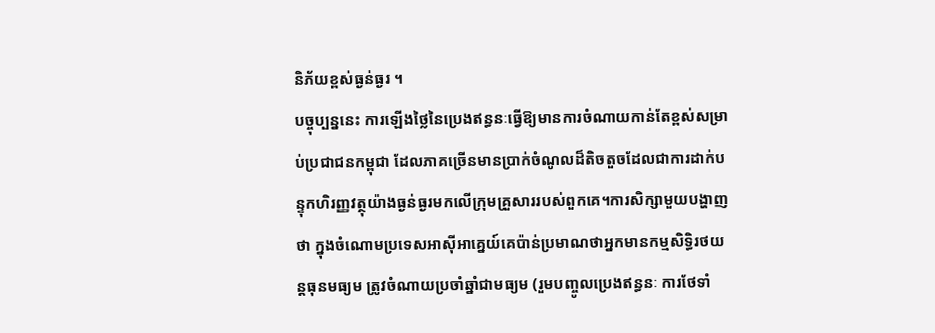និភ័យខ្ពស់ធ្ងន់ធ្ងរ ។
បច្ចុប្បន្ននេះ ការឡើងថ្លៃនៃប្រេងឥន្ធនៈធ្វើឱ្យមានការចំណាយកាន់តែខ្ពស់សម្រាប់ប្រជាជនកម្ពុជា ដែលភាគច្រើនមានប្រាក់ចំណូលដ៏តិចតួចដែលជាការដាក់បន្ទុកហិរញ្ញវត្ថុយ៉ាងធ្ងន់ធ្ងរមកលើក្រុមគ្រួសាររបស់ពួកគេ។ការសិក្សាមួយបង្ហាញថា ក្នុងចំណោមប្រទេសអាស៊ីអាគ្នេយ៍គេប៉ាន់ប្រមាណថាអ្នកមានកម្មសិទ្ធិរថយន្តធុនមធ្យម ត្រូវចំណាយប្រចាំឆ្នាំជាមធ្យម (រួមបញ្ចូលប្រេងឥន្ធនៈ ការថែទាំ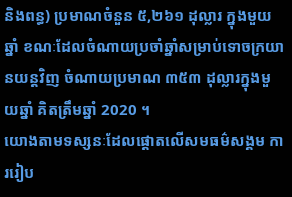និងពន្ធ) ប្រមាណចំនួន ៥,២៦១ ដុល្លារ ក្នុងមួយឆ្នាំ ខណៈដែលចំណាយប្រចាំឆ្នាំសម្រាប់ទោចក្រយានយន្តវិញ ចំណាយប្រមាណ ៣៥៣ ដុល្លារក្នុងមួយឆ្នាំ គិតត្រឹមឆ្នាំ 2020 ។
យោងតាមទស្សនៈដែលផ្តោតលើសមធម៌សង្គម ការរៀប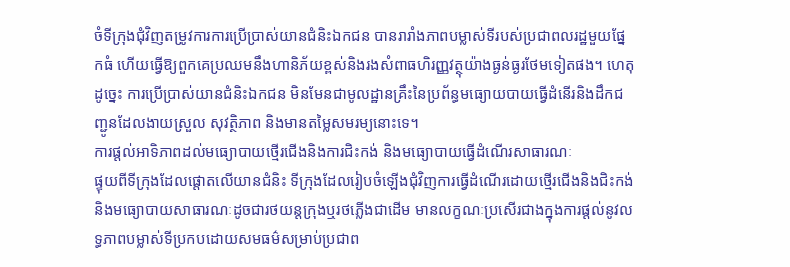ចំទីក្រុងជុំវិញតម្រូវការការប្រើប្រាស់យានជំនិះឯកជន បានរារាំងភាពបម្លាស់ទីរបស់ប្រជាពលរដ្ឋមួយផ្នែកធំ ហើយធ្វើឱ្យពួកគេប្រឈមនឹងហានិភ័យខ្ពស់និងរងសំពាធហិរញ្ញវត្ថុយ៉ាងធ្ងន់ធ្ងរថែមទៀតផង។ ហេតុដូច្នេះ ការប្រើប្រាស់យានជំនិះឯកជន មិនមែនជាមូលដ្ឋានគ្រឹះនៃប្រព័ន្ធមធ្យោយបាយធ្វើដំនើរនិងដឹកជញ្ជូនដែលងាយស្រួល សុវត្ថិភាព និងមានតម្លៃសមរម្យនោះទេ។
ការផ្តល់អាទិភាពដល់មធ្យោបាយថ្មើរជើងនិងការជិះកង់ និងមធ្យោបាយធ្វើដំណើរសាធារណៈ
ផ្ទុយពីទីក្រុងដែលផ្តោតលើយានជំនិះ ទីក្រុងដែលរៀបចំឡើងជុំវិញការធ្វើដំណើរដោយថ្មើរជើងនិងជិះកង់ និងមធ្យោបាយសាធារណៈដូចជារថយន្តក្រុងឬរថភ្លើងជាដើម មានលក្ខណៈប្រសើរជាងក្នុងការផ្តល់នូវលទ្ធភាពបម្លាស់ទីប្រកបដោយសមធម៌សម្រាប់ប្រជាព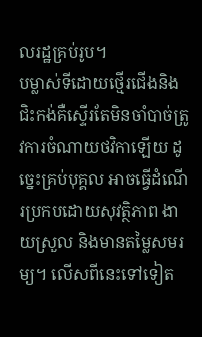លរដ្ឋគ្រប់រូប។
បម្លាស់ទីដោយថ្មើរជើងនិងជិះកង់គឺស្ទើរតែមិនចាំបាច់ត្រូវការចំណាយថវិកាឡើយ ដូច្នេះគ្រប់បុគ្គល អាចធ្វើដំណើរប្រកបដោយសុវត្ថិភាព ងាយស្រួល និងមានតម្លៃសមរម្យ។ លើសពីនេះទៅទៀត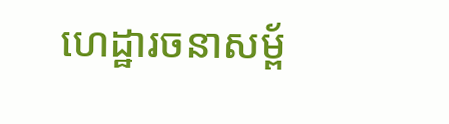ហេដ្ឋារចនាសម្ព័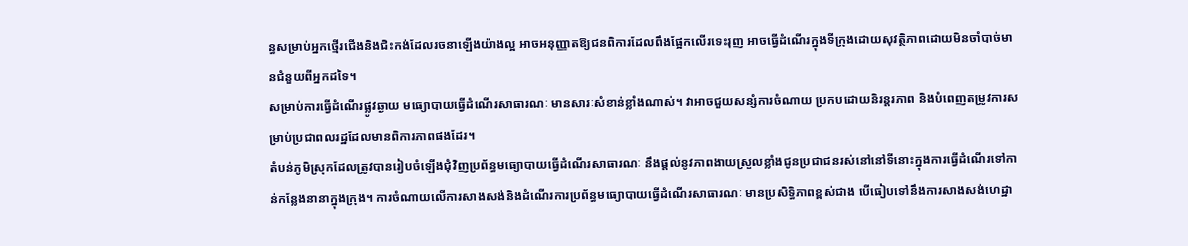ន្ធសម្រាប់អ្នកថ្មើរជើងនិងជិះកង់ដែលរចនាឡើងយ៉ាងល្អ អាចអនុញ្ញាតឱ្យជនពិការដែលពឹងផ្អែកលើរទេះរុញ អាចធ្វើដំណើរក្នុងទីក្រុងដោយសុវត្ថិភាពដោយមិនចាំបាច់មានជំនួយពីអ្នកដទៃ។
សម្រាប់ការធ្វើដំណើរផ្លូវឆ្ងាយ មធ្យោបាយធ្វើដំណើរសាធារណៈ មានសារៈសំខាន់ខ្លាំងណាស់។ វាអាចជួយសន្សំការចំណាយ ប្រកបដោយនិរន្តរភាព និងបំពេញតម្រូវការសម្រាប់ប្រជាពលរដ្ឋដែលមានពិការភាពផងដែរ។
តំបន់ភូមិស្រុកដែលត្រូវបានរៀបចំឡើងជុំវិញប្រព័ន្ធមធ្យោបាយធ្វើដំណើរសាធារណៈ នឹងផ្តល់នូវភាពងាយស្រួលខ្លាំងជូនប្រជាជនរស់នៅនៅទីនោះក្នុងការធ្វើដំណើរទៅកាន់កន្លែងនានាក្នុងក្រុង។ ការចំណាយលើការសាងសង់និងដំណើរការប្រព័ន្ធមធ្យោបាយធ្វើដំណើរសាធារណៈ មានប្រសិទ្ធិភាពខ្ពស់ជាង បើធៀបទៅនឹងការសាងសង់ហេដ្ឋា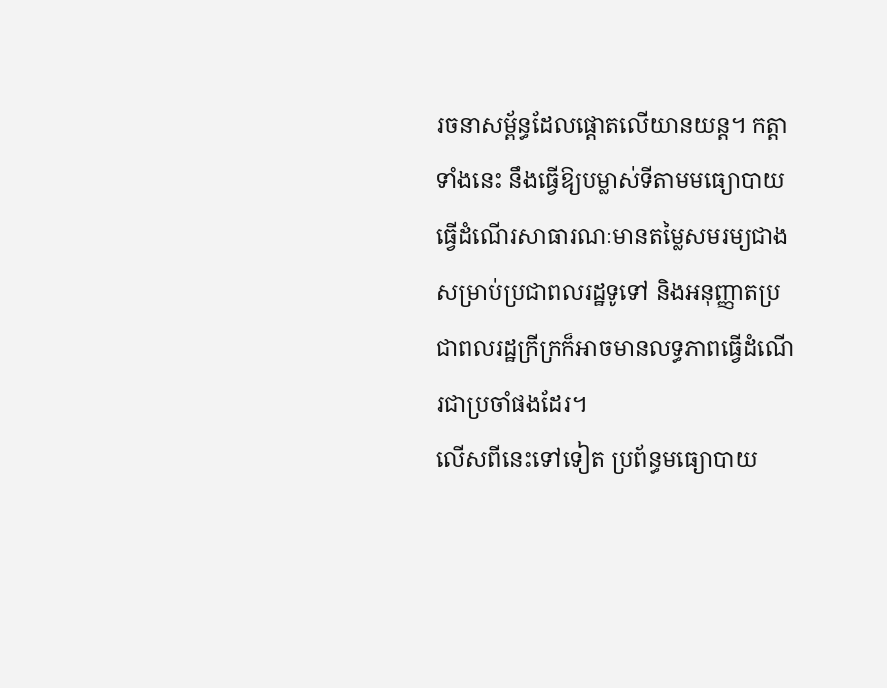រចនាសម្ព័ន្ធដែលផ្តោតលើយានយន្ត។ កត្តាទាំងនេះ នឹងធ្វើឱ្យបម្លាស់ទីតាមមធ្យោបាយធ្វើដំណើរសាធារណៈមានតម្លៃសមរម្យជាងសម្រាប់ប្រជាពលរដ្ឋទូទៅ និងអនុញ្ញាតប្រជាពលរដ្ឋក្រីក្រក៏អាចមានលទ្ធភាពធ្វើដំណើរជាប្រចាំផងដែរ។
លើសពីនេះទៅទៀត ប្រព័ន្ធមធ្យោបាយ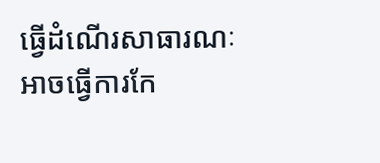ធ្វើដំណើរសាធារណៈអាចធ្វើការកែ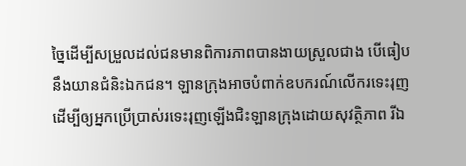ច្នៃដើម្បីសម្រួលដល់ជនមានពិការភាពបានងាយស្រួលជាង បើធៀបនឹងយានជំនិះឯកជន។ ឡានក្រុងអាចបំពាក់ឧបករណ៍លើករទេះរុញ ដើម្បីឲ្យអ្នកប្រើប្រាស់រទេះរុញឡើងជិះឡានក្រុងដោយសុវត្ថិភាព រីឯ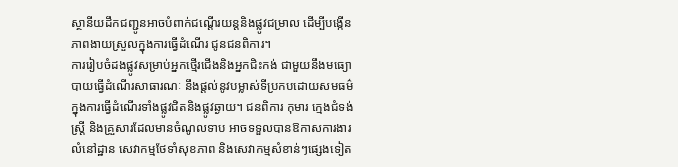ស្ថានីយដឹកជញ្ជូនអាចបំពាក់ជណ្តើរយន្តនិងផ្លូវជម្រាល ដើម្បីបង្កើនភាពងាយស្រួលក្នុងការធ្វើដំណើរ ជូនជនពិការ។
ការរៀបចំដងផ្លូវសម្រាប់អ្នកថ្មើរជើងនិងអ្នកជិះកង់ ជាមួយនឹងមធ្យោបាយធ្វើដំណើរសាធារណៈ នឹងផ្តល់នូវបម្លាស់ទីប្រកបដោយសមធម៌ ក្នុងការធ្វើដំណើរទាំងផ្លូវជិតនិងផ្លូវឆ្ងាយ។ ជនពិការ កុមារ ក្មេងជំទង់ ស្ត្រី និងគ្រួសារដែលមានចំណូលទាប អាចទទួលបានឱកាសការងារ លំនៅដ្ឋាន សេវាកម្មថែទាំសុខភាព និងសេវាកម្មសំខាន់ៗផ្សេងទៀត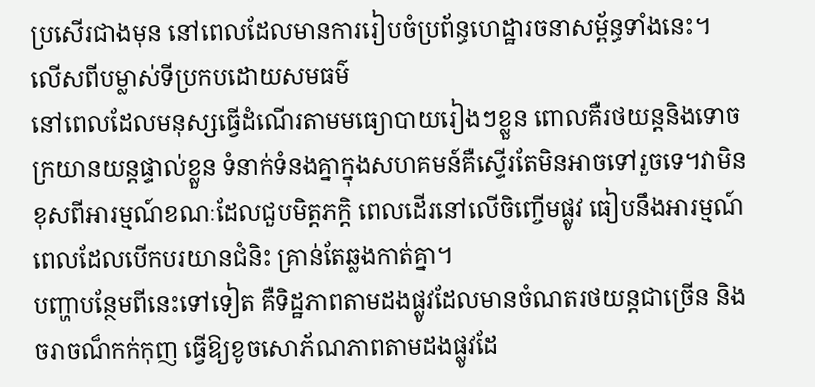ប្រសើរជាងមុន នៅពេលដែលមានការរៀបចំប្រព័ន្ធហេដ្ឋារចនាសម្ព័ន្ធទាំងនេះ។
លើសពីបម្លាស់ទីប្រកបដោយសមធម៌
នៅពេលដែលមនុស្សធ្វើដំណើរតាមមធ្យោបាយរៀងៗខ្លួន ពោលគឺរថយន្តនិងទោចក្រយានយន្តផ្ទាល់ខ្លួន ទំនាក់ទំនងគ្នាក្នុងសហគមន៍គឺស្ទើរតែមិនអាចទៅរួចទេ។វាមិនខុសពីអារម្មណ៍ខណៈដែលជួបមិត្តភក្តិ ពេលដើរនៅលើចិញ្ចើមផ្លូវ ធៀបនឹងអារម្មណ៍ពេលដែលបើកបរយានជំនិះ គ្រាន់តែឆ្លងកាត់គ្នា។
បញ្ហាបន្ថែមពីនេះទៅទៀត គឺទិដ្ឋភាពតាមដងផ្លូវដែលមានចំណតរថយន្តជាច្រើន និង ចរាចណ៏កក់កុញ ធ្វើឱ្យខូចសោភ័ណភាពតាមដងផ្លូវដែ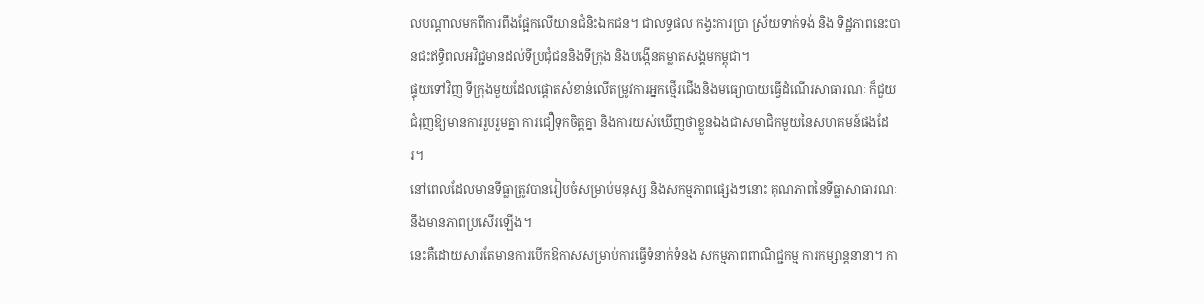លបណ្តាលមកពីការពឹងផ្អែកលើយានជំនិះឯកជន។ ជាលទ្ធផល កង្វះការប្រា ស្រ័យទាក់ទង់ និង ទិដ្ឋភាពនេះបានជះឥទ្ធិពលអវិជ្ជមានដល់ទីប្រជុំជននិងទីក្រុង និងបង្កើនគម្លាតសង្គមកម្ពុជា។
ផ្ទុយទៅវិញ ទីក្រុងមួយដែលផ្តោតសំខាន់លើតម្រូវការអ្នកថ្មើរជើងនិងមធ្យោបាយធ្វើដំណើរសាធារណៈ ក៏ជួយជំរុញឱ្យមានការរួបរួមគ្នា ការជឿទុកចិត្តគ្នា និងការយស់ឃើញថាខ្លួនឯងជាសមាជិកមួយនៃសហគមន៍ផងដែរ។
នៅពេលដែលមានទីធ្លាត្រូវបានរៀបចំសម្រាប់មនុស្ស និងសកម្មភាពផ្សេងៗនោះ គុណភាពនៃទីធ្លាសាធារណៈនឹងមានភាពប្រសើរឡើង។
នេះគឺដោយសារតែមានការបើកឱកាសសម្រាប់ការធ្វើទំនាក់ទំនង សកម្មភាពពាណិជ្ជកម្ម ការកម្សាន្តនានា។ កា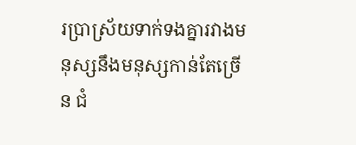រប្រាស្រ័យទាក់ទងគ្នារវាងមនុស្សនឹងមនុស្សកាន់តែច្រើន ជំ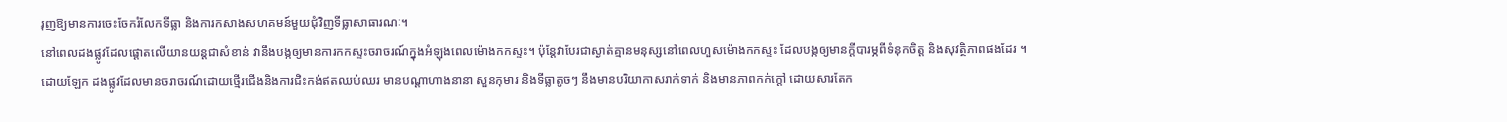រុញឱ្យមានការចេះចែករំលែកទីធ្លា និងការកសាងសហគមន៍មួយជុំវិញទីធ្លាសាធារណៈ។
នៅពេលដងផ្លូវដែលផ្តោតលើយានយន្តជាសំខាន់ វានឹងបង្កឲ្យមានការកកស្ទះចរាចរណ៍ក្នុងអំឡុងពេលម៉ោងកកស្ទះ។ ប៉ុន្តែវាបែរជាស្ងាត់គ្មានមនុស្សនៅពេលហួសម៉ោងកកស្ទះ ដែលបង្កឲ្យមានក្តីបារម្ភពីទំនុកចិត្ត និងសុវត្ថិភាពផងដែរ ។
ដោយឡែក ដងផ្លូវដែលមានចរាចរណ៍ដោយថ្មើរជើងនិងការជិះកង់ឥតឈប់ឈរ មានបណ្តាហាងនានា សួនកុមារ និងទីធ្លាតូចៗ នឹងមានបរិយាកាសរាក់ទាក់ និងមានភាពកក់ក្តៅ ដោយសារតែក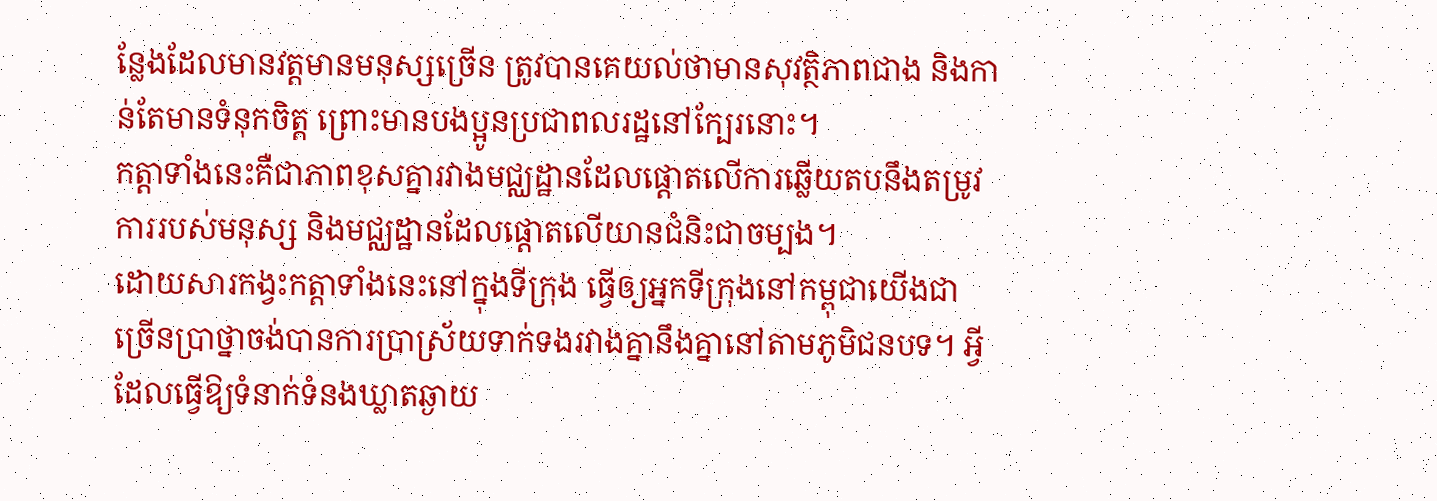ន្លែងដែលមានវត្តមានមនុស្សច្រើន ត្រូវបានគេយល់ថាមានសុវត្ថិភាពជាង និងកាន់តែមានទំនុកចិត្ត ព្រោះមានបងប្អូនប្រជាពលរដ្ឋនៅក្បែរនោះ។
កត្តាទាំងនេះគឺជាភាពខុសគ្នារវាងមជ្ឈដ្ឋានដែលផ្តោតលើការឆ្លើយតបនឹងតម្រូវការរបស់មនុស្ស និងមជ្ឈដ្ឋានដែលផ្តោតលើយានជំនិះជាចម្បង។
ដោយសារកង្វះកត្តាទាំងនេះនៅក្នុងទីក្រុង ធ្វើឲ្យអ្នកទីក្រុងនៅកម្ពុជាយើងជាច្រើនប្រាថ្នាចង់បានការប្រាស្រ័យទាក់ទងរវាងគ្នានឹងគ្នានៅតាមភូមិជនបទ។ អ្វីដែលធ្វើឱ្យទំនាក់ទំនងឃ្លាតឆ្ងាយ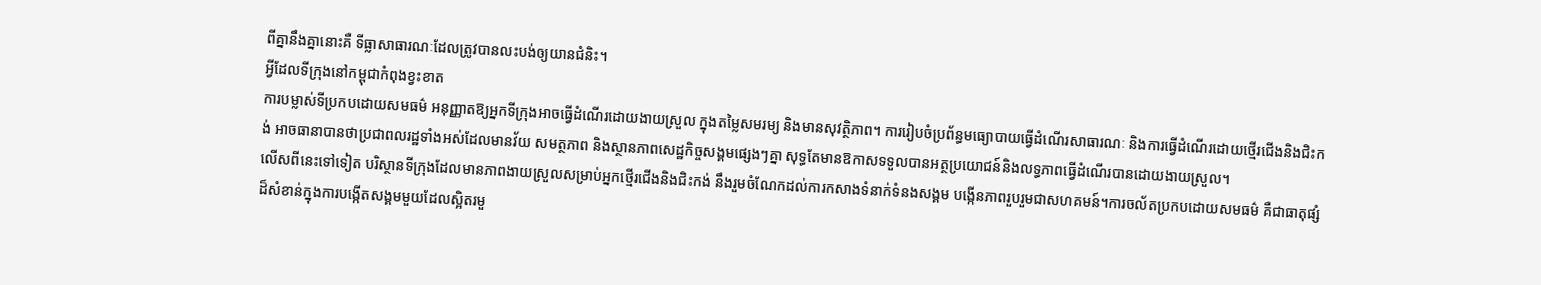ពីគ្នានឹងគ្នានោះគឺ ទីធ្លាសាធារណៈដែលត្រូវបានលះបង់ឲ្យយានជំនិះ។
អ្វីដែលទីក្រុងនៅកម្ពុជាកំពុងខ្វះខាត
ការបម្លាស់ទីប្រកបដោយសមធម៌ អនុញ្ញាតឱ្យអ្នកទីក្រុងអាចធ្វើដំណើរដោយងាយស្រួល ក្នុងតម្លៃសមរម្យ និងមានសុវត្ថិភាព។ ការរៀបចំប្រព័ន្ធមធ្យោបាយធ្វើដំណើរសាធារណៈ និងការធ្វើដំណើរដោយថ្មើរជើងនិងជិះកង់ អាចធានាបានថាប្រជាពលរដ្ឋទាំងអស់ដែលមានវ័យ សមត្ថភាព និងស្ថានភាពសេដ្ឋកិច្ចសង្គមផ្សេងៗគ្នា សុទ្ធតែមានឱកាសទទួលបានអត្ថប្រយោជន៍និងលទ្ធភាពធ្វើដំណើរបានដោយងាយស្រួល។
លើសពីនេះទៅទៀត បរិស្ថានទីក្រុងដែលមានភាពងាយស្រួលសម្រាប់អ្នកថ្មើរជើងនិងជិះកង់ នឹងរួមចំណែកដល់ការកសាងទំនាក់ទំនងសង្គម បង្កើនភាពរួបរួមជាសហគមន៍។ការចល័តប្រកបដោយសមធម៌ គឺជាធាតុផ្សំដ៏សំខាន់ក្នុងការបង្កើតសង្គមមួយដែលស្អិតរមួ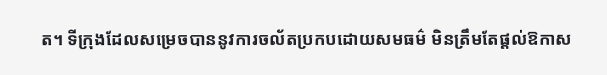ត។ ទីក្រុងដែលសម្រេចបាននូវការចល័តប្រកបដោយសមធម៌ មិនត្រឹមតែផ្តល់ឱកាស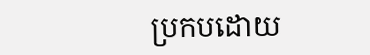ប្រកបដោយ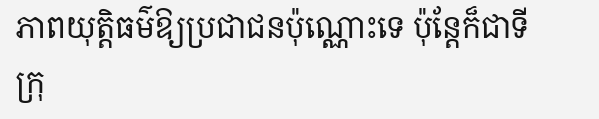ភាពយុត្តិធម៌ឱ្យប្រជាជនប៉ុណ្ណោះទេ ប៉ុន្តែក៏ជាទីក្រុ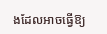ងដែលអាចធ្វើឱ្យ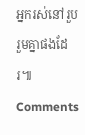អ្នករស់នៅរួបរួមគ្នាផងដែរ៕
Comments